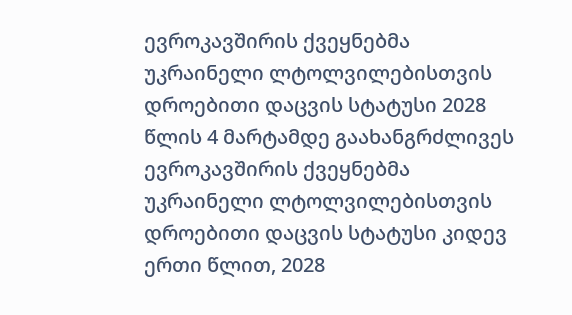ევროკავშირის ქვეყნებმა უკრაინელი ლტოლვილებისთვის დროებითი დაცვის სტატუსი 2028 წლის 4 მარტამდე გაახანგრძლივეს
ევროკავშირის ქვეყნებმა უკრაინელი ლტოლვილებისთვის დროებითი დაცვის სტატუსი კიდევ ერთი წლით, 2028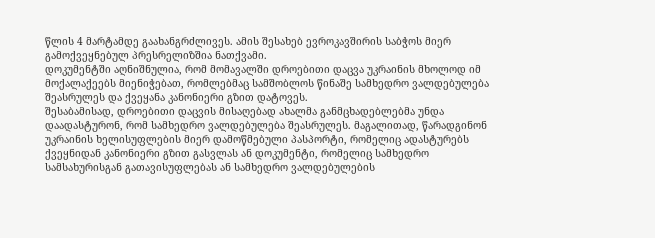წლის 4 მარტამდე გაახანგრძლივეს. ამის შესახებ ევროკავშირის საბჭოს მიერ გამოქვეყნებულ პრესრელიზშია ნათქვამი.
დოკუმენტში აღნიშნულია, რომ მომავალში დროებითი დაცვა უკრაინის მხოლოდ იმ მოქალაქეებს მიენიჭებათ, რომლებმაც სამშობლოს წინაშე სამხედრო ვალდებულება შეასრულეს და ქვეყანა კანონიერი გზით დატოვეს.
შესაბამისად, დროებითი დაცვის მისაღებად ახალმა განმცხადებლებმა უნდა დაადასტურონ, რომ სამხედრო ვალდებულება შეასრულეს. მაგალითად, წარადგინონ უკრაინის ხელისუფლების მიერ დამოწმებული პასპორტი, რომელიც ადასტურებს ქვეყნიდან კანონიერი გზით გასვლას ან დოკუმენტი, რომელიც სამხედრო სამსახურისგან გათავისუფლებას ან სამხედრო ვალდებულების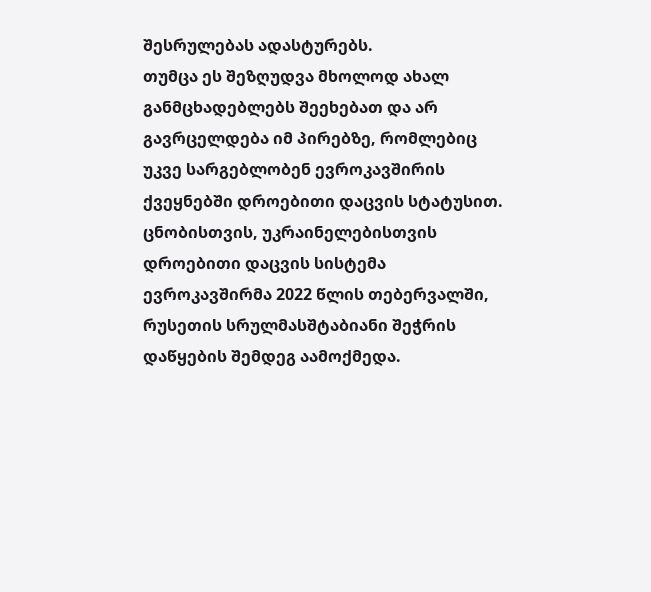შესრულებას ადასტურებს.
თუმცა ეს შეზღუდვა მხოლოდ ახალ განმცხადებლებს შეეხებათ და არ გავრცელდება იმ პირებზე, რომლებიც უკვე სარგებლობენ ევროკავშირის ქვეყნებში დროებითი დაცვის სტატუსით.
ცნობისთვის, უკრაინელებისთვის დროებითი დაცვის სისტემა ევროკავშირმა 2022 წლის თებერვალში, რუსეთის სრულმასშტაბიანი შეჭრის დაწყების შემდეგ აამოქმედა.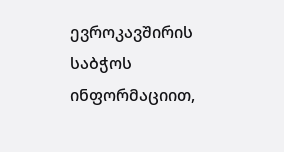ევროკავშირის საბჭოს ინფორმაციით,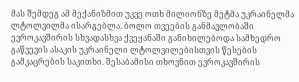მას შემდეგ ამ მექანიზმით უკვე ოთხ მილიონზე მეტმა უკრაინელმა ლტოლვილმა ისარგებლა. ბოლო თვეების განმავლობაში ევროკავშირის სხვადასხვა ქვეყანაში განიხილებოდა სამხედრო გაწვევის ასაკის უკრაინელი ლტოლვილებისთვის წესების გამკაცრების საკითხი. შესაბამისი თხოვნით ევროკავშირის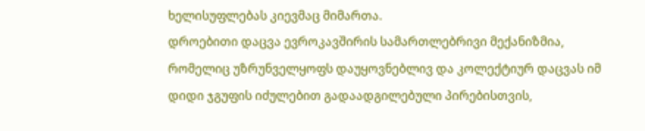ხელისუფლებას კიევმაც მიმართა.
დროებითი დაცვა ევროკავშირის სამართლებრივი მექანიზმია, რომელიც უზრუნველყოფს დაუყოვნებლივ და კოლექტიურ დაცვას იმ დიდი ჯგუფის იძულებით გადაადგილებული პირებისთვის,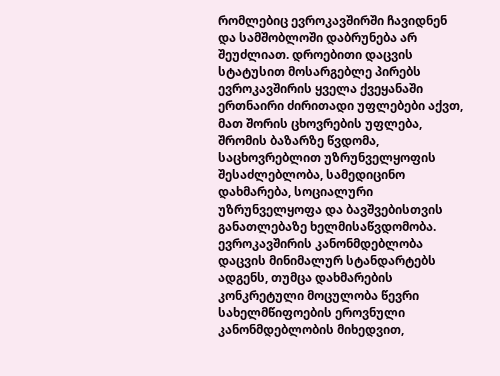რომლებიც ევროკავშირში ჩავიდნენ და სამშობლოში დაბრუნება არ შეუძლიათ. დროებითი დაცვის სტატუსით მოსარგებლე პირებს ევროკავშირის ყველა ქვეყანაში ერთნაირი ძირითადი უფლებები აქვთ, მათ შორის ცხოვრების უფლება, შრომის ბაზარზე წვდომა, საცხოვრებლით უზრუნველყოფის შესაძლებლობა, სამედიცინო დახმარება, სოციალური უზრუნველყოფა და ბავშვებისთვის განათლებაზე ხელმისაწვდომობა.
ევროკავშირის კანონმდებლობა დაცვის მინიმალურ სტანდარტებს ადგენს, თუმცა დახმარების კონკრეტული მოცულობა წევრი სახელმწიფოების ეროვნული კანონმდებლობის მიხედვით,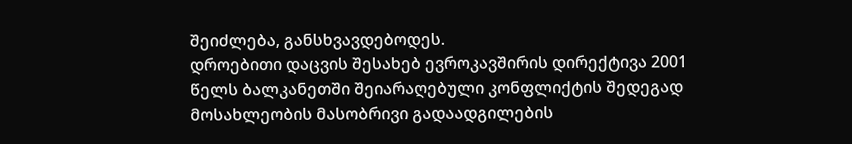შეიძლება, განსხვავდებოდეს.
დროებითი დაცვის შესახებ ევროკავშირის დირექტივა 2001 წელს ბალკანეთში შეიარაღებული კონფლიქტის შედეგად მოსახლეობის მასობრივი გადაადგილების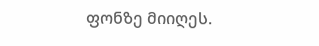ფონზე მიიღეს.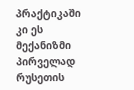პრაქტიკაში კი ეს მექანიზმი პირველად რუსეთის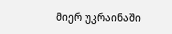მიერ უკრაინაში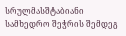სრულმასშტაბიანი სამხედრო შეჭრის შემდეგ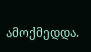ამოქმედდა.